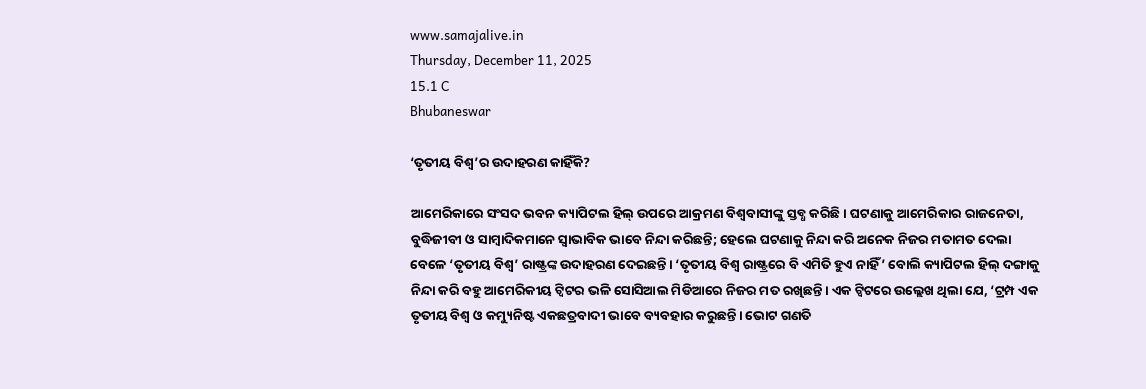www.samajalive.in
Thursday, December 11, 2025
15.1 C
Bhubaneswar

‘ତୃତୀୟ ବିଶ୍ବ’ର ଉଦାହରଣ କାହିଁକି?

ଆମେରିକାରେ ସଂସଦ ଭବନ କ୍ୟାପିଟଲ ହିଲ୍ ଉପରେ ଆକ୍ରମଣ ବିଶ୍ୱବାସୀଙ୍କୁ ସ୍ତବ୍ଧ କରିଛି। ଘଟଣାକୁ ଆମେରିକାର ରାଜନେତା, ବୁଦ୍ଧିଜୀବୀ ଓ ସାମ୍ବାଦିକମାନେ ସ୍ୱାଭାବିକ ଭାବେ ନିନ୍ଦା କରିଛନ୍ତି; ହେଲେ ଘଟଣାକୁ ନିନ୍ଦା କରି ଅନେକ ନିଜର ମତାମତ ଦେଲା ବେଳେ ‘ତୃତୀୟ ବିଶ୍ୱ’ ରାଷ୍ଟ୍ରଙ୍କ ଉଦାହରଣ ଦେଇଛନ୍ତି। ‘ତୃତୀୟ ବିଶ୍ୱ ରାଷ୍ଟ୍ରରେ ବି ଏମିତି ହୁଏ ନାହିଁ’ ବୋଲି କ୍ୟାପିଟଲ ହିଲ୍ ଦଙ୍ଗାକୁ ନିନ୍ଦା କରି ବହୁ ଆମେରିକୀୟ ଟ୍ୱିଟର ଭଳି ସୋସିଆଲ ମିଡିଆରେ ନିଜର ମତ ରଖିଛନ୍ତି। ଏକ ଟ୍ୱିଟରେ ଉଲ୍ଲେଖ ଥିଲା ଯେ, ‘ଟ୍ରମ୍ପ ଏକ ତୃତୀୟ ବିଶ୍ୱ ଓ କମ୍ୟୁନିଷ୍ଟ ଏକଛତ୍ରବାଦୀ ଭାବେ ବ୍ୟବହାର କରୁଛନ୍ତି। ଭୋଟ ଗଣତି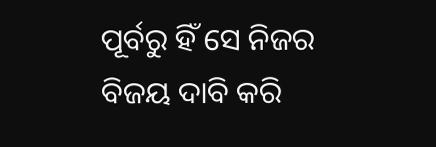ପୂର୍ବରୁ ହିଁ ସେ ନିଜର ବିଜୟ ଦାବି କରି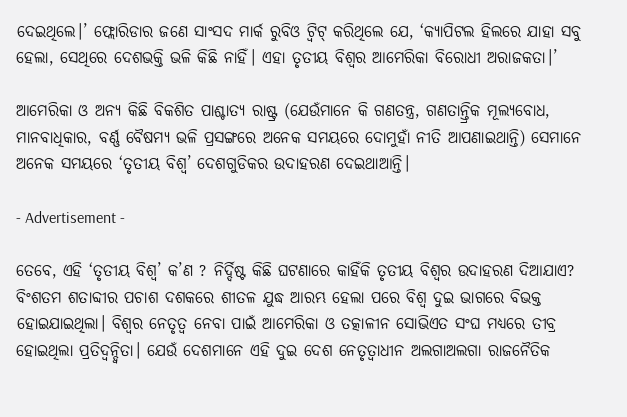ଦେଇଥିଲେ।’ ଫ୍ଲୋରିଡାର ଜଣେ ସାଂସଦ ମାର୍କ ରୁବିଓ ଟ୍ୱିଟ୍ କରିଥିଲେ ଯେ, ‘କ୍ୟାପିଟଲ ହିଲରେ ଯାହା ସବୁ ହେଲା, ସେଥିରେ ଦେଶଭକ୍ତି ଭଳି କିଛି ନାହିଁ। ଏହା ତୃତୀୟ ବିଶ୍ୱର ଆମେରିକା ବିରୋଧୀ ଅରାଜକତା।’

ଆମେରିକା ଓ ଅନ୍ୟ କିଛି ବିକଶିତ ପାଶ୍ଚାତ୍ୟ ରାଷ୍ଟ୍ର (ଯେଉଁମାନେ କି ଗଣତନ୍ତ୍ର, ଗଣତାନ୍ତ୍ରିକ ମୂଲ୍ୟବୋଧ, ମାନବାଧିକାର, ବର୍ଣ୍ଣ ବୈଷମ୍ୟ ଭଳି ପ୍ରସଙ୍ଗରେ ଅନେକ ସମୟରେ ଦୋମୁହାଁ ନୀତି ଆପଣାଇଥାନ୍ତି) ସେମାନେ ଅନେକ ସମୟରେ ‘ତୃତୀୟ ବିଶ୍ୱ’ ଦେଶଗୁଡିକର ଉଦାହରଣ ଦେଇଥାଆନ୍ତି।

- Advertisement -

ତେବେ, ଏହି ‘ତୃତୀୟ ବିଶ୍ୱ’ କ’ଣ ? ନିର୍ଦ୍ଦିଷ୍ଟ କିଛି ଘଟଣାରେ କାହିଁକି ତୃତୀୟ ବିଶ୍ୱର ଉଦାହରଣ ଦିଆଯାଏ? ବିଂଶତମ ଶତାବ୍ଦୀର ପଚାଶ ଦଶକରେ ଶୀତଳ ଯୁଦ୍ଧ ଆରମ୍ଭ ହେଲା ପରେ ବିଶ୍ୱ ଦୁଇ ଭାଗରେ ବିଭକ୍ତ ହୋଇଯାଇଥିଲା। ବିଶ୍ୱର ନେତୃତ୍ୱ ନେବା ପାଇଁ ଆମେରିକା ଓ ତତ୍କାଳୀନ ସୋଭିଏତ ସଂଘ ମଧ୍ୟରେ ତୀବ୍ର ହୋଇଥିଲା ପ୍ରତିଦ୍ୱନ୍ଦ୍ବିତା। ଯେଉଁ ଦେଶମାନେ ଏହି ଦୁଇ ଦେଶ ନେତୃତ୍ୱାଧୀନ ଅଲଗାଅଲଗା ରାଜନୈତିକ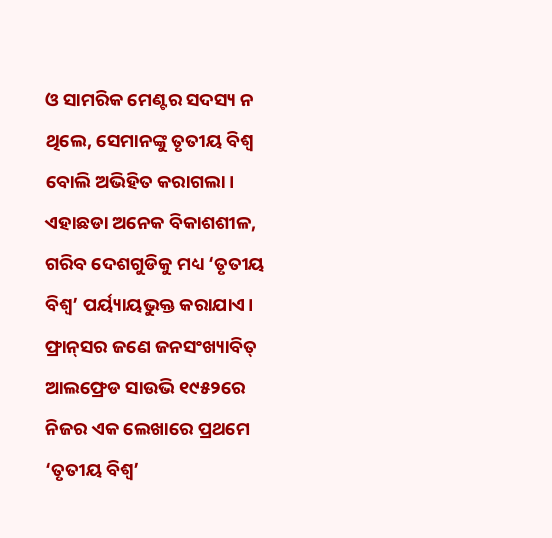ଓ ସାମରିକ ମେଣ୍ଟର ସଦସ୍ୟ ନ ଥିଲେ, ସେମାନଙ୍କୁ ତୃତୀୟ ବିଶ୍ୱ ବୋଲି ଅଭିହିତ କରାଗଲା। ଏହାଛଡା ଅନେକ ବିକାଶଶୀଳ, ଗରିବ ଦେଶଗୁଡିକୁ ମଧ୍ୟ ‘ତୃତୀୟ ବିଶ୍ୱ’ ପର୍ୟ୍ୟାୟଭୁକ୍ତ କରାଯାଏ। ଫ୍ରାନ୍‌ସର ଜଣେ ଜନସଂଖ୍ୟାବିତ୍‌ ଆଲଫ୍ରେଡ ସାଉଭି ୧୯୫୨ରେ ନିଜର ଏକ ଲେଖାରେ ପ୍ରଥମେ ‘ତୃତୀୟ ବିଶ୍ୱ’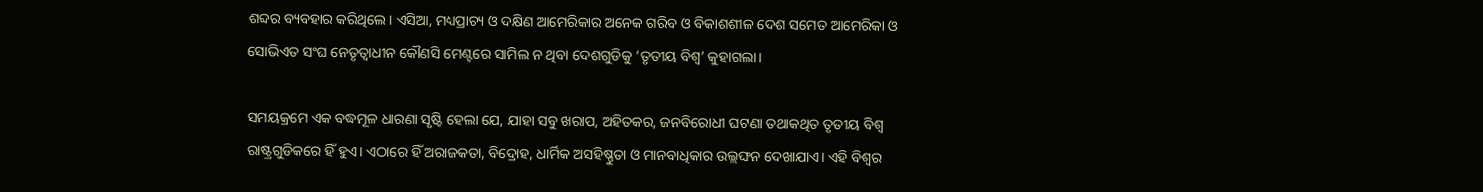ଶବ୍ଦର ବ୍ୟବହାର କରିଥିଲେ। ଏସିଆ, ମଧ୍ୟପ୍ରାଚ୍ୟ ଓ ଦକ୍ଷିଣ ଆମେରିକାର ଅନେକ ଗରିବ ଓ ବିକାଶଶୀଳ ଦେଶ ସମେତ ଆମେରିକା ଓ ସୋଭିଏତ ସଂଘ ନେତୃତ୍ୱାଧୀନ କୌଣସି ମେଣ୍ଟରେ ସାମିଲ ନ ଥିବା ଦେଶଗୁଡିକୁ ‘ତୃତୀୟ ବିଶ୍ୱ’ କୁହାଗଲା।

ସମୟକ୍ରମେ ଏକ ବଦ୍ଧମୂଳ ଧାରଣା ସୃଷ୍ଟି ହେଲା ଯେ, ଯାହା ସବୁ ଖରାପ, ଅହିତକର, ଜନବିରୋଧୀ ଘଟଣା ତଥାକଥିତ ତୃତୀୟ ବିଶ୍ୱ ରାଷ୍ଟ୍ରଗୁଡିକରେ ହିଁ ହୁଏ। ଏଠାରେ ହିଁ ଅରାଜକତା, ବିଦ୍ରୋହ, ଧାର୍ମିକ ଅସହିଷ୍ଣୁତା ଓ ମାନବାଧିକାର ଉଲ୍ଲଙ୍ଘନ ଦେଖାଯାଏ। ଏହି ବିଶ୍ୱର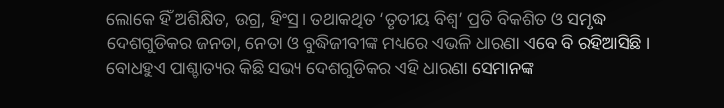ଲୋକେ ହିଁ ଅଶିକ୍ଷିତ, ଉଗ୍ର, ହିଂସ୍ର। ତଥାକଥିତ ‘ତୃତୀୟ ବିଶ୍ୱ’ ପ୍ରତି ବିକଶିତ ଓ ସମୃଦ୍ଧ ଦେଶଗୁଡିକର ଜନତା, ନେତା ଓ ବୁଦ୍ଧିଜୀବୀଙ୍କ ମଧ୍ୟରେ ଏଭଳି ଧାରଣା ଏବେ ବି ରହିଆସିଛି । ବୋଧହୁଏ ପାଶ୍ଚାତ୍ୟର କିଛି ସଭ୍ୟ ଦେଶଗୁଡିକର ଏହି ଧାରଣା ସେମାନଙ୍କ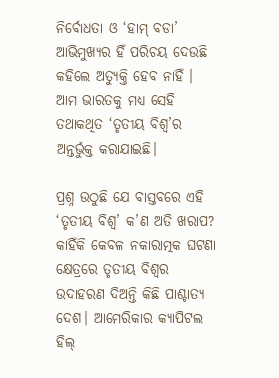ନିର୍ବୋଧତା ଓ ‘ହାମ୍ ବଡା’ ଆଭିମୁଖ୍ୟର ହିଁ ପରିଚୟ ଦେଉଛି କହିଲେ ଅତ୍ୟୁକ୍ତି ହେବ ନାହିଁ । ଆମ ଭାରତକୁ ମଧ୍ୟ ସେହି ତଥାକଥିତ ‘ତୃତୀୟ ବିଶ୍ୱ’ର ଅନ୍ତର୍ଭୁକ୍ତ କରାଯାଇଛି।

ପ୍ରଶ୍ନ ଉଠୁଛି ଯେ ବାସ୍ତବରେ ଏହି ‘ତୃତୀୟ ବିଶ୍ୱ’ କ’ଣ ଅତି ଖରାପ? କାହିଁକି କେବଳ ନକାରାତ୍ମକ ଘଟଣା କ୍ଷେତ୍ରରେ ତୃତୀୟ ବିଶ୍ୱର ଉଦାହରଣ ଦିଅନ୍ତି କିଛି ପାଶ୍ଚାତ୍ୟ ଦେଶ। ଆମେରିକାର କ୍ୟାପିଟଲ ହିଲ୍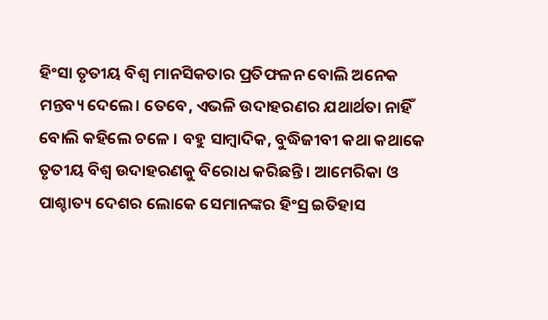ହିଂସା ତୃତୀୟ ବିଶ୍ୱ ମାନସିକତାର ପ୍ରତିଫଳନ ବୋଲି ଅନେକ ମନ୍ତବ୍ୟ ଦେଲେ। ତେବେ, ଏଭଳି ଉଦାହରଣର ଯଥାର୍ଥତା ନାହିଁ ବୋଲି କହିଲେ ଚଳେ । ବହୁ ସାମ୍ବାଦିକ, ବୁଦ୍ଧିଜୀବୀ କଥା କଥାକେ ତୃତୀୟ ବିଶ୍ୱ ଉଦାହରଣକୁ ବିରୋଧ କରିଛନ୍ତି । ଆମେରିକା ଓ ପାଶ୍ଚାତ୍ୟ ଦେଶର ଲୋକେ ସେମାନଙ୍କର ହିଂସ୍ର ଇତିହାସ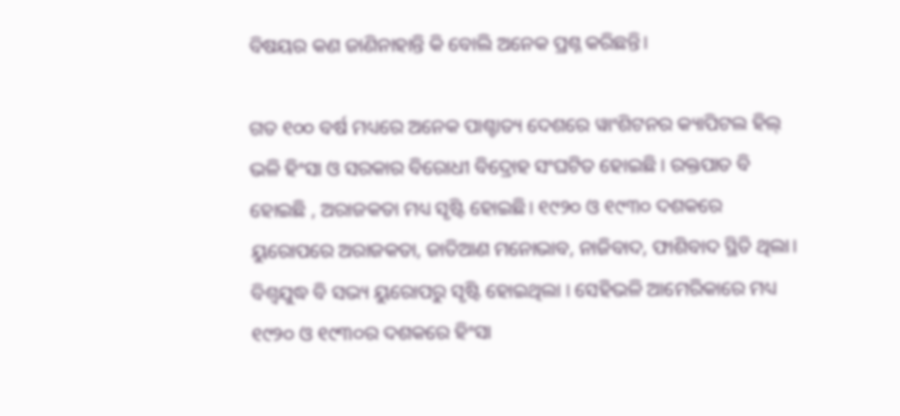ବିଷୟର କଣ ଜାଣିନାହାନ୍ତି କି ବୋଲି ଅନେକ ପ୍ରଶ୍ନ କରିଛନ୍ତି।

ଗତ ୧୦୦ ବର୍ଷ ମଧ୍ୟରେ ଅନେକ ପାଶ୍ଚାତ୍ୟ ଦେଶରେ ୱାଂଶିଟନର କ୍ୟାପିଟଲ ହିଲ୍ ଭଳି ହିଂସା ଓ ସରକାର ବିରୋଧୀ ବିଦ୍ରୋହ ସଂଘଟିତ ହୋଇଛି । ରକ୍ତପାତ ବି ହୋଇଛି , ଅରାଜକତା ମଧ୍ୟ ସୃଷ୍ଟି ହୋଇଛି। ୧୯୨୦ ଓ ୧୯୩୦ ଦଶକରେ ୟୁରୋପରେ ଅରାଜକତା, ଜାତିଆଣ ମନୋଭାବ, ନାଜିବାଦ, ଫାଶିବାଦ ସ୍ଥିତି ଥିଲା। ବିଶ୍ୱଯୁଦ୍ଧ ବି ସଭ୍ୟ ୟୁରୋପରୁ ସୃଷ୍ଟି ହୋଇଥିଲା । ସେହିଭଳି ଆମେରିକାରେ ମଧ୍ୟ ୧୯୨୦ ଓ ୧୯୩୦ର ଦଶକରେ ହିଂସା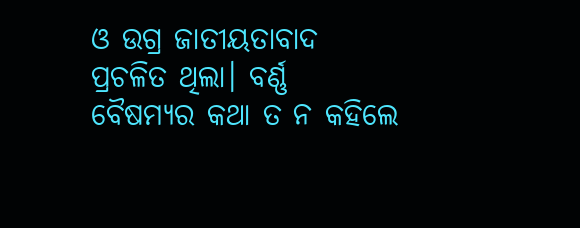ଓ ଉଗ୍ର ଜାତୀୟତାବାଦ ପ୍ରଚଳିତ ଥିଲା। ବର୍ଣ୍ଣ ବୈଷମ୍ୟର କଥା ତ ନ କହିଲେ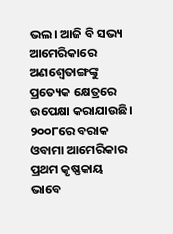ଭଲ। ଆଜି ବି ସଭ୍ୟ ଆମେରିକାରେ ଅଣଶ୍ୱେତାଙ୍ଗଙ୍କୁ ପ୍ରତ୍ୟେକ କ୍ଷେତ୍ରରେ ଉପେକ୍ଷା କରାଯାଉଛି। ୨୦୦୮ରେ ବରାକ ଓବାମା ଆମେରିକାର ପ୍ରଥମ କୃଷ୍ଣକାୟ ଭାବେ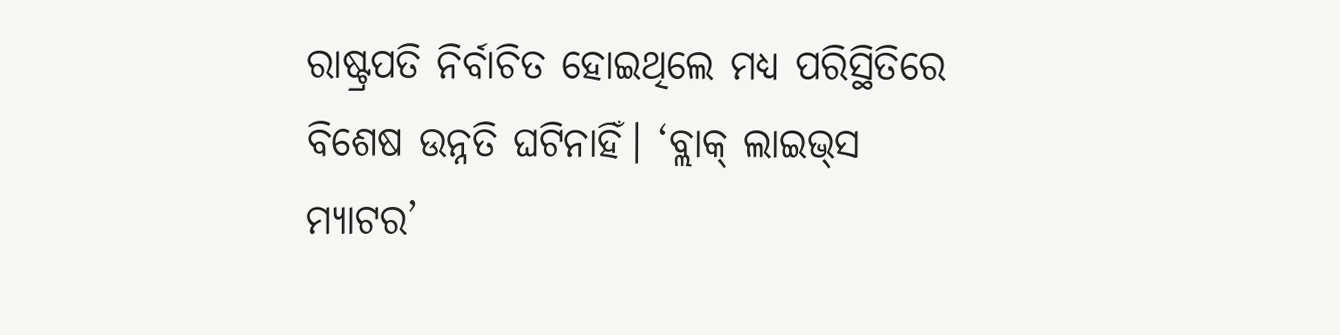ରାଷ୍ଟ୍ରପତି ନିର୍ବାଚିତ ହୋଇଥିଲେ ମଧ୍ୟ ପରିସ୍ଥିତିରେ ବିଶେଷ ଉନ୍ନତି ଘଟିନାହିଁ। ‘ବ୍ଲାକ୍ ଲାଇଭ୍‌ସ ମ୍ୟାଟର’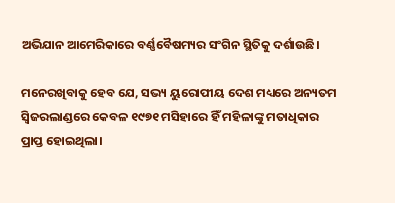ଅଭିଯାନ ଆମେରିକାରେ ବର୍ଣ୍ଣବୈଷମ୍ୟର ସଂଗିନ ସ୍ଥିତିକୁ ଦର୍ଶାଉଛି।

ମନେରଖିବାକୁ ହେବ ଯେ, ସଭ୍ୟ ୟୁରୋପୀୟ ଦେଶ ମଧ୍ୟରେ ଅନ୍ୟତମ ସ୍ୱିଜରଲାଣ୍ଡରେ କେବଳ ୧୯୭୧ ମସିହାରେ ହିଁ ମହିଳାଙ୍କୁ ମତାଧିକାର ପ୍ରାପ୍ତ ହୋଇଥିଲା।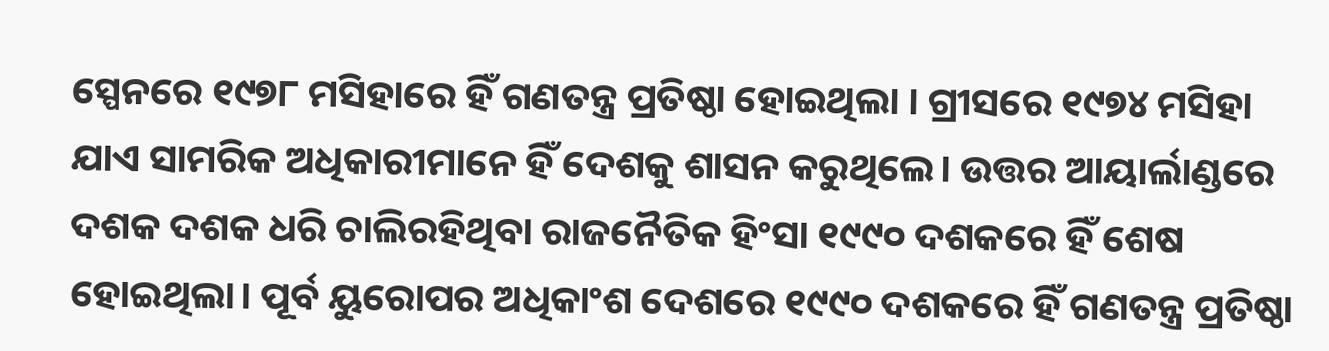ସ୍ପେନରେ ୧୯୭୮ ମସିହାରେ ହିଁ ଗଣତନ୍ତ୍ର ପ୍ରତିଷ୍ଠା ହୋଇଥିଲା । ଗ୍ରୀସରେ ୧୯୭୪ ମସିହା ଯାଏ ସାମରିକ ଅଧିକାରୀମାନେ ହିଁ ଦେଶକୁ ଶାସନ କରୁଥିଲେ। ଉତ୍ତର ଆୟାର୍ଲାଣ୍ଡରେ ଦଶକ ଦଶକ ଧରି ଚାଲିରହିଥିବା ରାଜନୈତିକ ହିଂସା ୧୯୯୦ ଦଶକରେ ହିଁ ଶେଷ ହୋଇଥିଲା। ପୂର୍ବ ୟୁରୋପର ଅଧିକାଂଶ ଦେଶରେ ୧୯୯୦ ଦଶକରେ ହିଁ ଗଣତନ୍ତ୍ର ପ୍ରତିଷ୍ଠା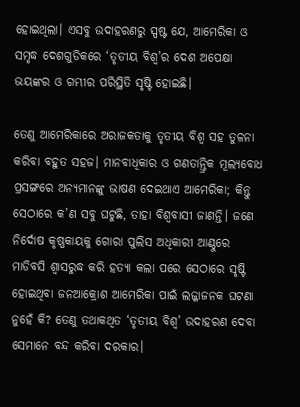ହୋଇଥିଲା। ଏସବୁ ଉଦାହରଣରୁ ସ୍ପଷ୍ଟ ଯେ, ଆମେରିକା ଓ ସମୃଦ୍ଧ ଦେଶଗୁଡିକରେ ‘ତୃତୀୟ ବିଶ୍ୱ’ର ଦେଶ ଅପେକ୍ଷା ଭୟଙ୍କର ଓ ଗମ୍ଭୀର ପରିସ୍ଥିତି ସୃଷ୍ଟି ହୋଇଛି।

ତେଣୁ ଆମେରିକାରେ ଅରାଜକତାକୁ ତୃତୀୟ ବିଶ୍ୱ ସହ ତୁଳନା କରିବା ବହୁତ ସହଜ। ମାନବାଧିକାର ଓ ଗଣତାନ୍ତ୍ରିକ ମୂଲ୍ୟବୋଧ ପ୍ରସଙ୍ଗରେ ଅନ୍ୟମାନଙ୍କୁ ଭାଷଣ ଦେଇଥାଏ ଆମେରିକା; କିନ୍ତୁ ସେଠାରେ କ’ଣ ସବୁ ଘଟୁଛି, ତାହା ବିଶ୍ୱବାସୀ ଜାଣନ୍ତି। ଜଣେ ନିର୍ଦୋଷ କୃଷ୍ଣକାୟକୁ ଗୋରା ପୁଲିସ ଅଧିକାରୀ ଆଣ୍ଠୁରେ ମାଡିବସି ଶ୍ୱାସରୁଦ୍ଧ କରି ହତ୍ୟା କଲା ପରେ ସେଠାରେ ସୃଷ୍ଟି ହୋଇଥିବା ଜନଆକ୍ରୋଶ ଆମେରିକା ପାଇଁ ଲଜ୍ଜାଜନକ ଘଟଣା ନୁହେଁ କି? ତେଣୁ ତଥାକଥିତ ‘ତୃତୀୟ ବିଶ୍ୱ’ ଉଦାହରଣ ଦେବା ସେମାନେ ବନ୍ଦ କରିବା ଦରକାର।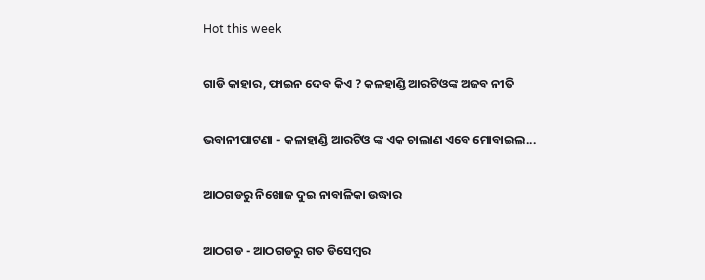Hot this week

ଗାଡି କାହାର, ଫାଇନ ଦେବ କିଏ ? କଳହାଣ୍ଡି ଆରଟିଓଙ୍କ ଅଜବ ନୀତି

ଭବାନୀପାଟଣା - କଳାହାଣ୍ଡି ଆରଟିଓ ଙ୍କ ଏକ ଚାଲାଣ ଏବେ ମୋବାଇଲ...

ଆଠଗଡରୁ ନିଖୋଜ ଦୁଇ ନାବାଳିକା ଉଦ୍ଧାର

ଆଠଗଡ - ଆଠଗଡରୁ ଗତ ଡିସେମ୍ବର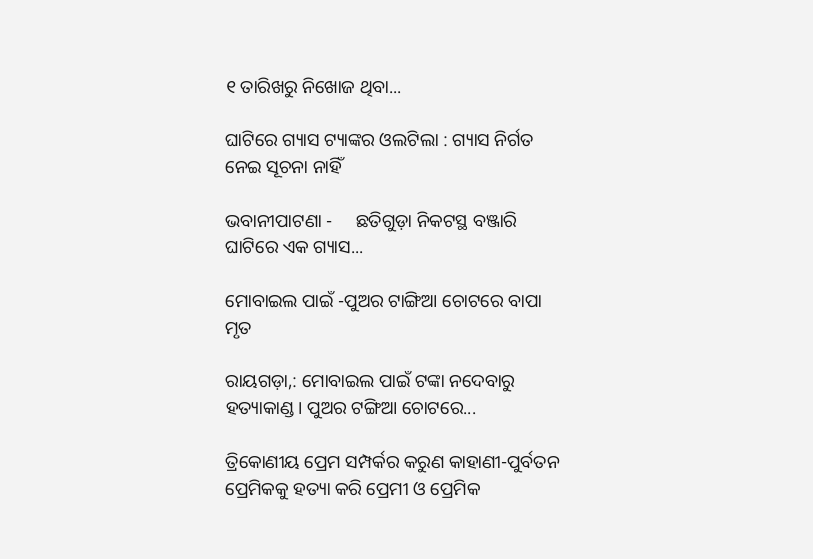୧ ତାରିଖରୁ ନିଖୋଜ ଥିବା...

ଘାଟିରେ ଗ୍ୟାସ ଟ୍ୟାଙ୍କର ଓଲଟିଲା : ଗ୍ୟାସ ନିର୍ଗତ ନେଇ ସୂଚନା ନାହିଁ

ଭବାନୀପାଟଣା -     ଛତିଗୁଡ଼ା ନିକଟସ୍ଥ ବଞ୍ଜାରି ଘାଟିରେ ଏକ ଗ୍ୟାସ...

ମୋବାଇଲ ପାଇଁ -ପୁଅର ଟାଙ୍ଗିଆ ଚୋଟରେ ବାପା ମୃତ

ରାୟଗଡ଼ା,: ମୋବାଇଲ ପାଇଁ ଟଙ୍କା ନଦେବାରୁ ହତ୍ୟାକାଣ୍ଡ। ପୁଅର ଟଙ୍ଗିଆ ଚୋଟରେ...

ତ୍ରିକୋଣୀୟ ପ୍ରେମ ସମ୍ପର୍କର କରୁଣ କାହାଣୀ-ପୁର୍ବତନ ପ୍ରେମିକକୁ ହତ୍ୟା କରି ପ୍ରେମୀ ଓ ପ୍ରେମିକ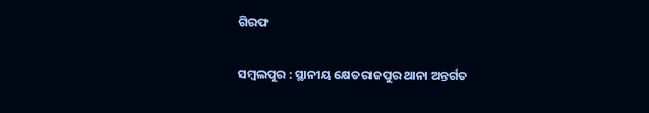ଗିରଫ

ସମ୍ବଲପୁର : ସ୍ଥାନୀୟ କ୍ଷେତରାଜପୁର ଥାନା ଅନ୍ତର୍ଗତ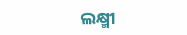ଲକ୍ଷ୍ମୀ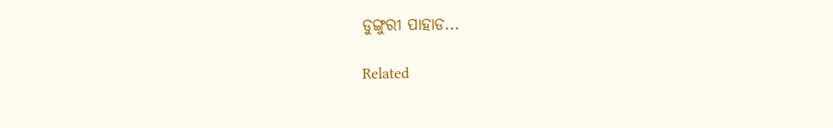ଡୁଙ୍ଗୁରୀ ପାହାଡ...

Related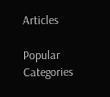Articles

Popular Categories